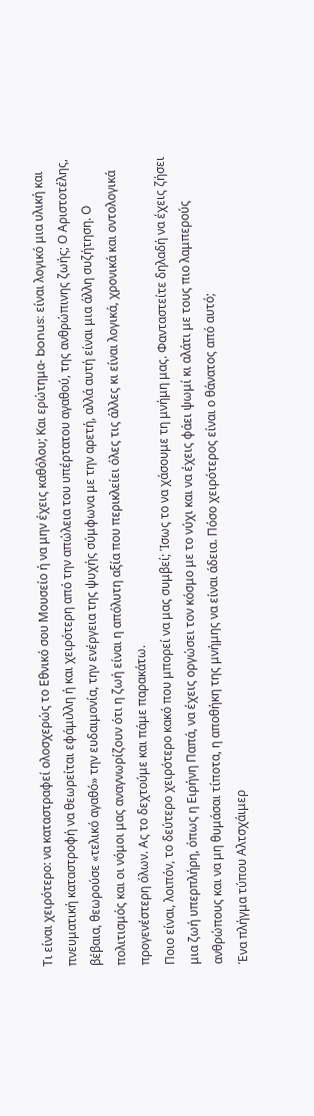Τι είναι χειρότερο: να καταστραφεί ολοσχερώς το Εθνικό σου Μουσείο ή να μην έχεις καθόλου; Και ερώτημα- bonus: είναι λογικό μια υλική και πνευματική καταστροφή να θεωρείται εφάμιλλη ή και χειρότερη από την απώλεια του υπέρτατου αγαθού, της ανθρώπινης ζωής; Ο Αριστοτέλης, βέβαια, θεωρούσε «τελικό αγαθό» την ευδαιμονία, την ενέργεια της ψυχής σύμφωνα με την αρετή, αλλά αυτή είναι μια άλλη συζήτηση. Ο πολιτισμός και οι νόμοι μας αναγνωρίζουν ότι η ζωή είναι η απόλυτη αξία που περικλείει όλες τις άλλες κι είναι λογικά, χρονικά και οντολογικά προγενέστερη όλων. Ας το δεχτούμε και πάμε παρακάτω.
Ποιο είναι, λοιπόν, το δεύτερο χειρότερο κακό που μπορεί να μας συμβεί; Ίσως το να χάσουμε τη μνήμη μας. Φανταστείτε δηλαδή να έχεις ζήσει μια ζωή υπερπλήρη, όπως η Ειρήνη Παπά, να έχεις οργώσει τον κόσμο με το νύχι και να έχεις φάει ψωμί κι αλάτι με τους πιο λαμπερούς ανθρώπους και να μη θυμάσαι τίποτα, η αποθήκη της μνήμης να είναι άδεια. Πόσο χειρότερος είναι ο θάνατος από αυτό;
Ένα πλήγμα τύπου Αλτσχάιμερ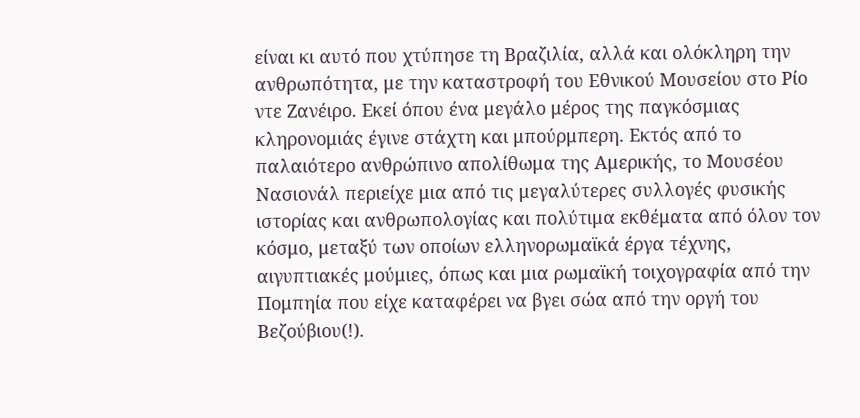είναι κι αυτό που χτύπησε τη Βραζιλία, αλλά και ολόκληρη την ανθρωπότητα, με την καταστροφή του Εθνικού Μουσείου στο Ρίο ντε Ζανέιρο. Εκεί όπου ένα μεγάλο μέρος της παγκόσμιας κληρονομιάς έγινε στάχτη και μπούρμπερη. Εκτός από το παλαιότερο ανθρώπινο απολίθωμα της Αμερικής, το Μουσέου Νασιονάλ περιείχε μια από τις μεγαλύτερες συλλογές φυσικής ιστορίας και ανθρωπολογίας και πολύτιμα εκθέματα από όλον τον κόσμο, μεταξύ των οποίων ελληνορωμαϊκά έργα τέχνης, αιγυπτιακές μούμιες, όπως και μια ρωμαϊκή τοιχογραφία από την Πομπηία που είχε καταφέρει να βγει σώα από την οργή του Βεζούβιου(!).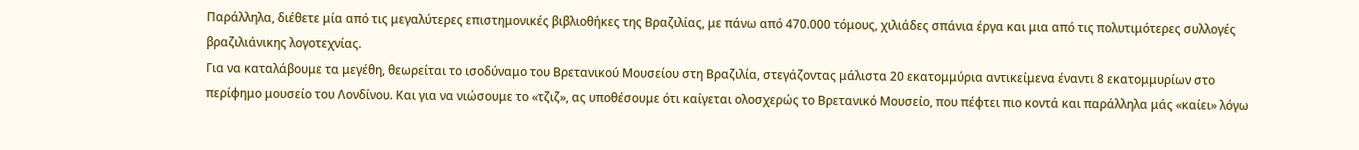Παράλληλα, διέθετε μία από τις μεγαλύτερες επιστημονικές βιβλιοθήκες της Βραζιλίας, με πάνω από 470.000 τόμους, χιλιάδες σπάνια έργα και μια από τις πολυτιμότερες συλλογές βραζιλιάνικης λογοτεχνίας.
Για να καταλάβουμε τα μεγέθη, θεωρείται το ισοδύναμο του Βρετανικού Μουσείου στη Βραζιλία, στεγάζοντας μάλιστα 20 εκατομμύρια αντικείμενα έναντι 8 εκατομμυρίων στο περίφημο μουσείο του Λονδίνου. Και για να νιώσουμε το «τζιζ», ας υποθέσουμε ότι καίγεται ολοσχερώς το Βρετανικό Μουσείο, που πέφτει πιο κοντά και παράλληλα μάς «καίει» λόγω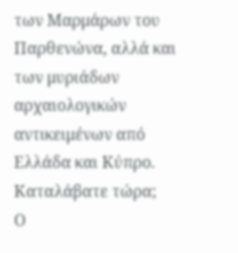των Μαρμάρων του Παρθενώνα, αλλά και των μυριάδων αρχαιολογικών αντικειμένων από Ελλάδα και Κύπρο. Καταλάβατε τώρα;
Ο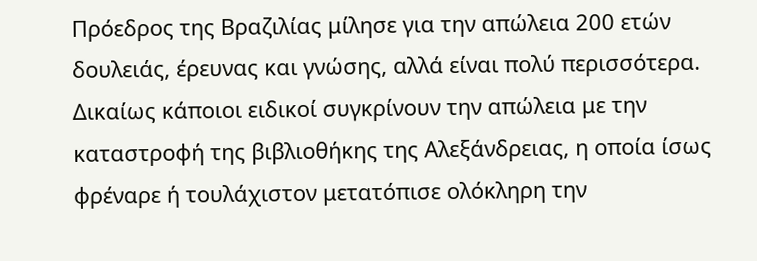Πρόεδρος της Βραζιλίας μίλησε για την απώλεια 200 ετών δουλειάς, έρευνας και γνώσης, αλλά είναι πολύ περισσότερα. Δικαίως κάποιοι ειδικοί συγκρίνουν την απώλεια με την καταστροφή της βιβλιοθήκης της Αλεξάνδρειας, η οποία ίσως φρέναρε ή τουλάχιστον μετατόπισε ολόκληρη την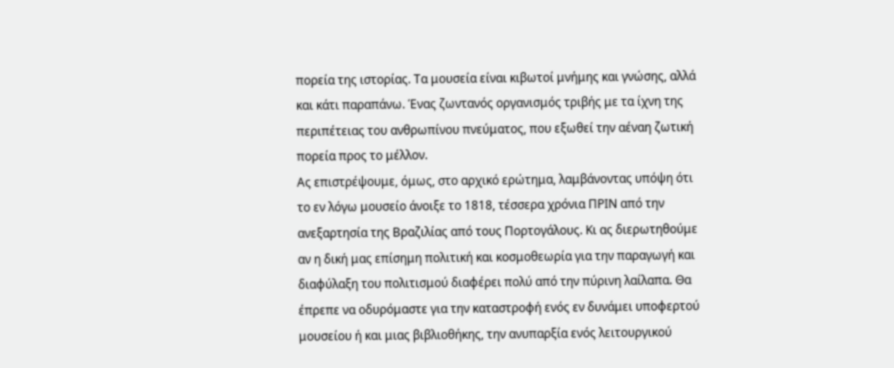πορεία της ιστορίας. Τα μουσεία είναι κιβωτοί μνήμης και γνώσης, αλλά και κάτι παραπάνω. Ένας ζωντανός οργανισμός τριβής με τα ίχνη της περιπέτειας του ανθρωπίνου πνεύματος, που εξωθεί την αέναη ζωτική πορεία προς το μέλλον.
Ας επιστρέψουμε, όμως, στο αρχικό ερώτημα, λαμβάνοντας υπόψη ότι το εν λόγω μουσείο άνοιξε το 1818, τέσσερα χρόνια ΠΡΙΝ από την ανεξαρτησία της Βραζιλίας από τους Πορτογάλους. Κι ας διερωτηθούμε αν η δική μας επίσημη πολιτική και κοσμοθεωρία για την παραγωγή και διαφύλαξη του πολιτισμού διαφέρει πολύ από την πύρινη λαίλαπα. Θα έπρεπε να οδυρόμαστε για την καταστροφή ενός εν δυνάμει υποφερτού μουσείου ή και μιας βιβλιοθήκης, την ανυπαρξία ενός λειτουργικού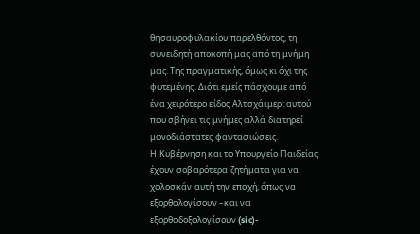θησαυροφυλακίου παρελθόντος, τη συνειδητή αποκοπή μας από τη μνήμη μας. Της πραγματικής, όμως κι όχι της φυτεμένης. Διότι εμείς πάσχουμε από ένα χειρότερο είδος Αλτσχάιμερ: αυτού που σβήνει τις μνήμες αλλά διατηρεί μονοδιάστατες φαντασιώσεις.
Η Κυβέρνηση και το Υπουργείο Παιδείας έχουν σοβαρότερα ζητήματα για να χολοσκάν αυτή την εποχή, όπως να εξορθολογίσουν –και να εξορθοδοξολογίσουν (sic)-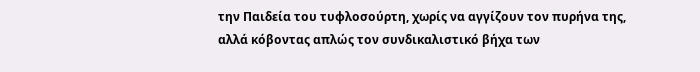την Παιδεία του τυφλοσούρτη, χωρίς να αγγίζουν τον πυρήνα της, αλλά κόβοντας απλώς τον συνδικαλιστικό βήχα των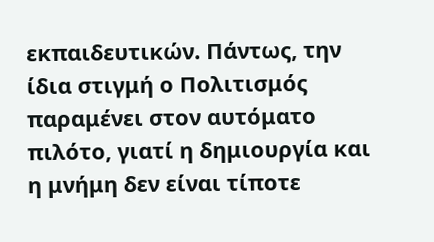εκπαιδευτικών. Πάντως, την ίδια στιγμή ο Πολιτισμός παραμένει στον αυτόματο πιλότο, γιατί η δημιουργία και η μνήμη δεν είναι τίποτε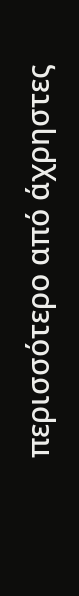περισσότερο από άχρηστες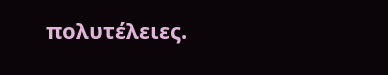πολυτέλειες.